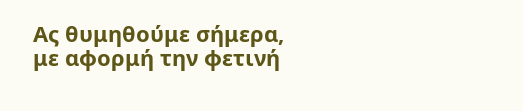Ας θυμηθούμε σήμερα, με αφορμή την φετινή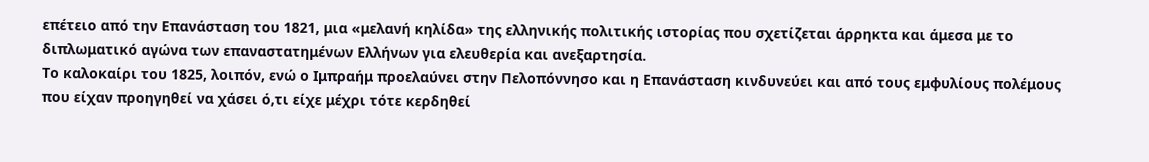επέτειο από την Επανάσταση του 1821, μια «μελανή κηλίδα» της ελληνικής πολιτικής ιστορίας που σχετίζεται άρρηκτα και άμεσα με το διπλωματικό αγώνα των επαναστατημένων Ελλήνων για ελευθερία και ανεξαρτησία.
Το καλοκαίρι του 1825, λοιπόν, ενώ ο Ιμπραήμ προελαύνει στην Πελοπόννησο και η Επανάσταση κινδυνεύει και από τους εμφυλίους πολέμους που είχαν προηγηθεί να χάσει ό,τι είχε μέχρι τότε κερδηθεί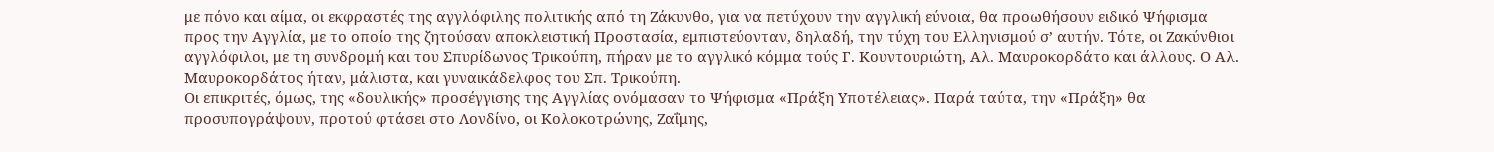με πόνο και αίμα, οι εκφραστές της αγγλόφιλης πολιτικής από τη Ζάκυνθο, για να πετύχουν την αγγλική εύνοια, θα προωθήσουν ειδικό Ψήφισμα προς την Αγγλία, με το οποίο της ζητούσαν αποκλειστική Προστασία, εμπιστεύονταν, δηλαδή, την τύχη του Ελληνισμού σ’ αυτήν. Τότε, οι Ζακύνθιοι αγγλόφιλοι, με τη συνδρομή και του Σπυρίδωνος Τρικούπη, πήραν με το αγγλικό κόμμα τούς Γ. Κουντουριώτη, Αλ. Μαυροκορδάτο και άλλους. Ο Αλ. Μαυροκορδάτος ήταν, μάλιστα, και γυναικάδελφος του Σπ. Τρικούπη.
Οι επικριτές, όμως, της «δουλικής» προσέγγισης της Αγγλίας ονόμασαν το Ψήφισμα «Πράξη Υποτέλειας». Παρά ταύτα, την «Πράξη» θα προσυπογράψουν, προτού φτάσει στο Λονδίνο, οι Κολοκοτρώνης, Ζαΐμης,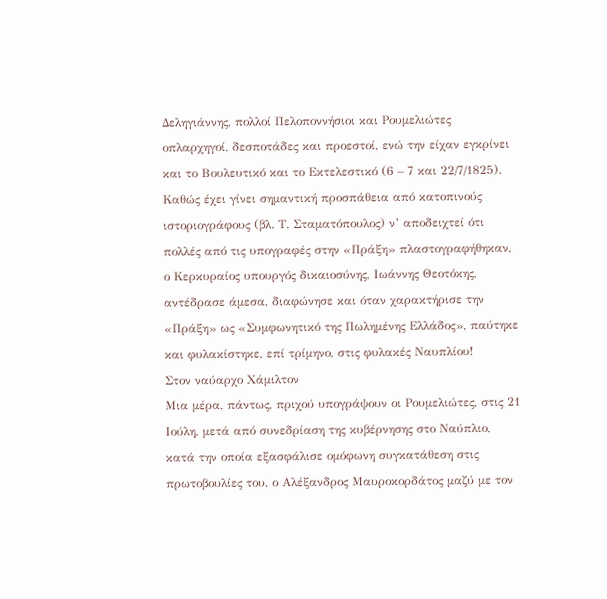Δεληγιάννης, πολλοί Πελοποννήσιοι και Ρουμελιώτες οπλαρχηγοί, δεσποτάδες και προεστοί, ενώ την είχαν εγκρίνει και το Βουλευτικό και το Εκτελεστικό (6 – 7 και 22/7/1825). Καθώς έχει γίνει σημαντική προσπάθεια από κατοπινούς ιστοριογράφους (βλ. Τ. Σταματόπουλος) ν’ αποδειχτεί ότι πολλές από τις υπογραφές στην «Πράξη» πλαστογραφήθηκαν, ο Κερκυραίος υπουργός δικαιοσύνης, Ιωάννης Θεοτόκης, αντέδρασε άμεσα, διαφώνησε και όταν χαρακτήρισε την «Πράξη» ως «Συμφωνητικό της Πωλημένης Ελλάδος», παύτηκε και φυλακίστηκε, επί τρίμηνο, στις φυλακές Ναυπλίου!
Στον ναύαρχο Χάμιλτον
Μια μέρα, πάντως, πριχού υπογράψουν οι Ρουμελιώτες, στις 21 Ιούλη, μετά από συνεδρίαση της κυβέρνησης στο Ναύπλιο, κατά την οποία εξασφάλισε ομόφωνη συγκατάθεση στις πρωτοβουλίες του, ο Αλέξανδρος Μαυροκορδάτος μαζύ με τον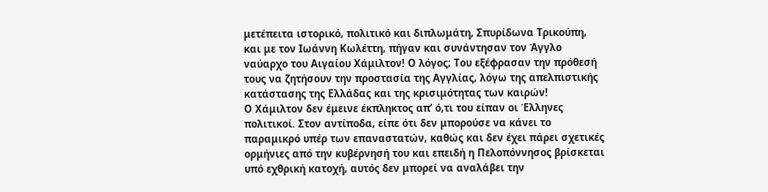μετέπειτα ιστορικό, πολιτικό και διπλωμάτη, Σπυρίδωνα Τρικούπη, και με τον Ιωάννη Κωλέττη, πήγαν και συνάντησαν τον Άγγλο ναύαρχο του Αιγαίου Χάμιλτον! Ο λόγος; Του εξέφρασαν την πρόθεσή τους να ζητήσουν την προστασία της Αγγλίας, λόγω της απελπιστικής κατάστασης της Ελλάδας και της κρισιμότητας των καιρών!
Ο Χάμιλτον δεν έμεινε έκπληκτος απ’ ό,τι του είπαν οι Έλληνες πολιτικοί. Στον αντίποδα, είπε ότι δεν μπορούσε να κάνει το παραμικρό υπέρ των επαναστατών, καθώς και δεν έχει πάρει σχετικές ορμήνιες από την κυβέρνησή του και επειδή η Πελοπόννησος βρίσκεται υπό εχθρική κατοχή, αυτός δεν μπορεί να αναλάβει την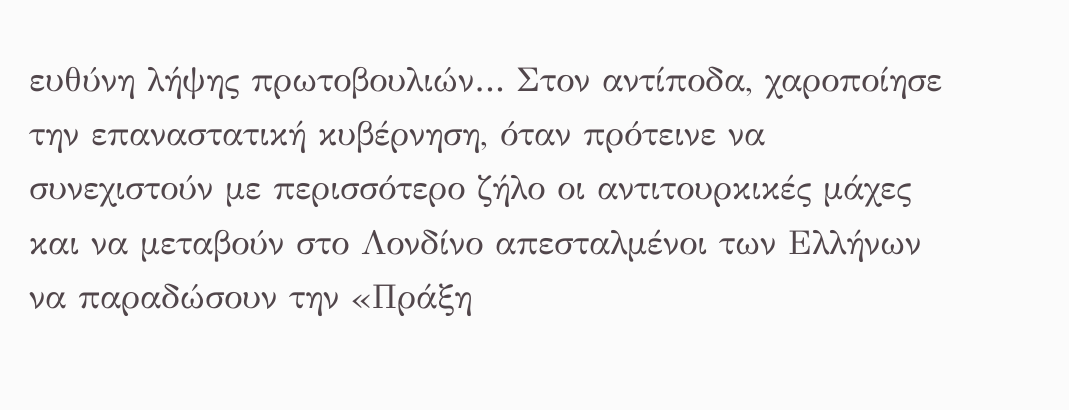ευθύνη λήψης πρωτοβουλιών… Στον αντίποδα, χαροποίησε την επαναστατική κυβέρνηση, όταν πρότεινε να συνεχιστούν με περισσότερο ζήλο οι αντιτουρκικές μάχες και να μεταβούν στο Λονδίνο απεσταλμένοι των Ελλήνων να παραδώσουν την «Πράξη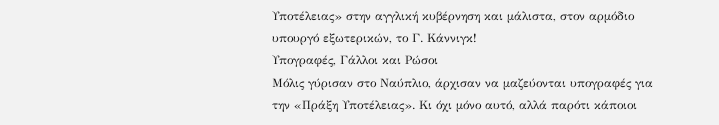Υποτέλειας» στην αγγλική κυβέρνηση και μάλιστα, στον αρμόδιο υπουργό εξωτερικών, το Γ. Κάννιγκ!
Υπογραφές, Γάλλοι και Ρώσοι
Μόλις γύρισαν στο Ναύπλιο, άρχισαν να μαζεύονται υπογραφές για την «Πράξη Υποτέλειας». Κι όχι μόνο αυτό, αλλά παρότι κάποιοι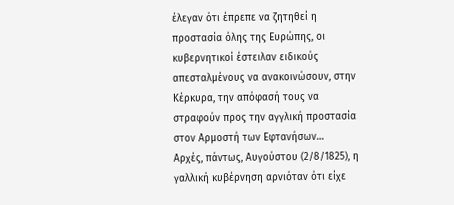έλεγαν ότι έπρεπε να ζητηθεί η προστασία όλης της Ευρώπης, οι κυβερνητικοί έστειλαν ειδικούς απεσταλμένους να ανακοινώσουν, στην Κέρκυρα, την απόφασή τους να στραφούν προς την αγγλική προστασία στον Αρμοστή των Εφτανήσων…
Αρχές, πάντως, Αυγούστου (2/8/1825), η γαλλική κυβέρνηση αρνιόταν ότι είχε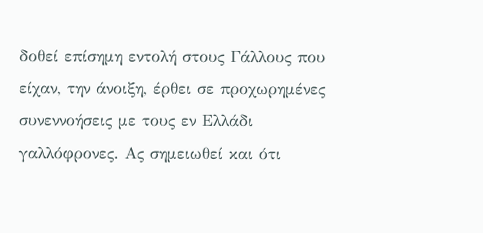δοθεί επίσημη εντολή στους Γάλλους που είχαν, την άνοιξη, έρθει σε προχωρημένες συνεννοήσεις με τους εν Ελλάδι γαλλόφρονες. Ας σημειωθεί και ότι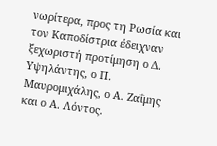νωρίτερα, προς τη Ρωσία και τον Καποδίστρια έδειχναν ξεχωριστή προτίμηση ο Δ. Υψηλάντης, ο Π. Μαυρομιχάλης, ο Α. Ζαΐμης και ο Α. Λόντος.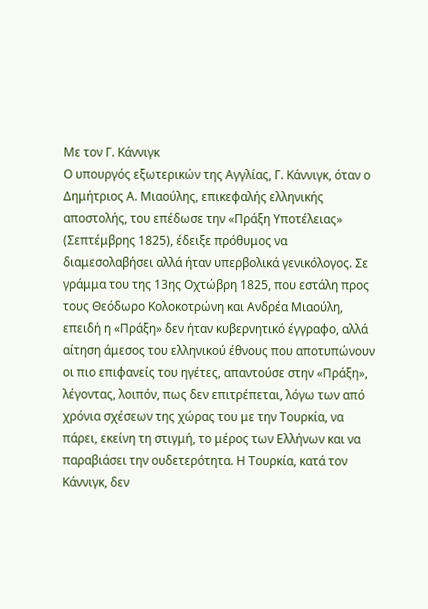Με τον Γ. Κάννιγκ
Ο υπουργός εξωτερικών της Αγγλίας, Γ. Κάννιγκ, όταν ο Δημήτριος Α. Μιαούλης, επικεφαλής ελληνικής αποστολής, του επέδωσε την «Πράξη Υποτέλειας» (Σεπτέμβρης 1825), έδειξε πρόθυμος να διαμεσολαβήσει αλλά ήταν υπερβολικά γενικόλογος. Σε γράμμα του της 13ης Οχτώβρη 1825, που εστάλη προς τους Θεόδωρο Κολοκοτρώνη και Ανδρέα Μιαούλη, επειδή η «Πράξη» δεν ήταν κυβερνητικό έγγραφο, αλλά αίτηση άμεσος του ελληνικού έθνους που αποτυπώνουν οι πιο επιφανείς του ηγέτες, απαντούσε στην «Πράξη», λέγοντας, λοιπόν, πως δεν επιτρέπεται, λόγω των από χρόνια σχέσεων της χώρας του με την Τουρκία, να πάρει, εκείνη τη στιγμή, το μέρος των Ελλήνων και να παραβιάσει την ουδετερότητα. Η Τουρκία, κατά τον Κάννιγκ, δεν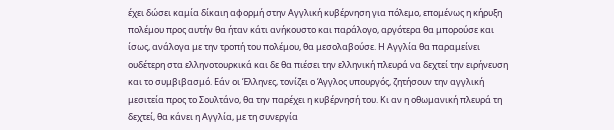έχει δώσει καμία δίκαιη αφορμή στην Αγγλική κυβέρνηση για πόλεμο, επομένως η κήρυξη πολέμου προς αυτήν θα ήταν κάτι ανήκουστο και παράλογο, αργότερα θα μπορούσε και ίσως, ανάλογα με την τροπή του πολέμου, θα μεσολαβούσε. Η Αγγλία θα παραμείνει ουδέτερη στα ελληνοτουρκικά και δε θα πιέσει την ελληνική πλευρά να δεχτεί την ειρήνευση και το συμβιβασμό. Εάν οι Έλληνες, τονίζει ο Άγγλος υπουργός, ζητήσουν την αγγλική μεσιτεία προς το Σουλτάνο, θα την παρέχει η κυβέρνησή του. Κι αν η οθωμανική πλευρά τη δεχτεί, θα κάνει η Αγγλία, με τη συνεργία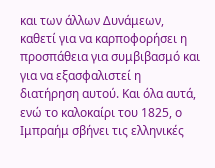και των άλλων Δυνάμεων, καθετί για να καρποφορήσει η προσπάθεια για συμβιβασμό και για να εξασφαλιστεί η διατήρηση αυτού. Και όλα αυτά, ενώ το καλοκαίρι του 1825, ο Ιμπραήμ σβήνει τις ελληνικές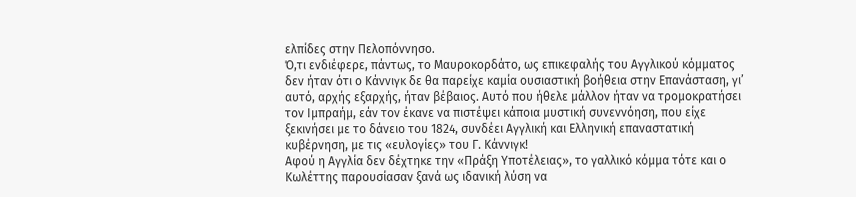ελπίδες στην Πελοπόννησο.
Ό,τι ενδιέφερε, πάντως, το Μαυροκορδάτο, ως επικεφαλής του Αγγλικού κόμματος δεν ήταν ότι ο Κάννιγκ δε θα παρείχε καμία ουσιαστική βοήθεια στην Επανάσταση, γι’ αυτό, αρχής εξαρχής, ήταν βέβαιος. Αυτό που ήθελε μάλλον ήταν να τρομοκρατήσει τον Ιμπραήμ, εάν τον έκανε να πιστέψει κάποια μυστική συνεννόηση, που είχε ξεκινήσει με το δάνειο του 1824, συνδέει Αγγλική και Ελληνική επαναστατική κυβέρνηση, με τις «ευλογίες» του Γ. Κάννιγκ!
Αφού η Αγγλία δεν δέχτηκε την «Πράξη Υποτέλειας», το γαλλικό κόμμα τότε και ο Κωλέττης παρουσίασαν ξανά ως ιδανική λύση να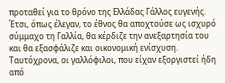προταθεί για το θρόνο της Ελλάδας Γάλλος ευγενής. Έτσι, όπως έλεγαν, το έθνος θα αποχτούσε ως ισχυρό σύμμαχο τη Γαλλία, θα κέρδιζε την ανεξαρτησία του και θα εξασφάλιζε και οικονομική ενίσχυση. Ταυτόχρονα, οι γαλλόφιλοι, που είχαν εξοργιστεί ήδη από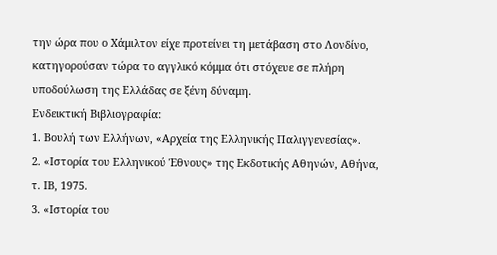την ώρα που ο Χάμιλτον είχε προτείνει τη μετάβαση στο Λονδίνο, κατηγορούσαν τώρα το αγγλικό κόμμα ότι στόχευε σε πλήρη υποδούλωση της Ελλάδας σε ξένη δύναμη.
Ενδεικτική Βιβλιογραφία:
1. Βουλή των Ελλήνων, «Αρχεία της Ελληνικής Παλιγγενεσίας».
2. «Ιστορία του Ελληνικού Έθνους» της Εκδοτικής Αθηνών, Αθήνα, τ. ΙΒ, 1975.
3. «Ιστορία του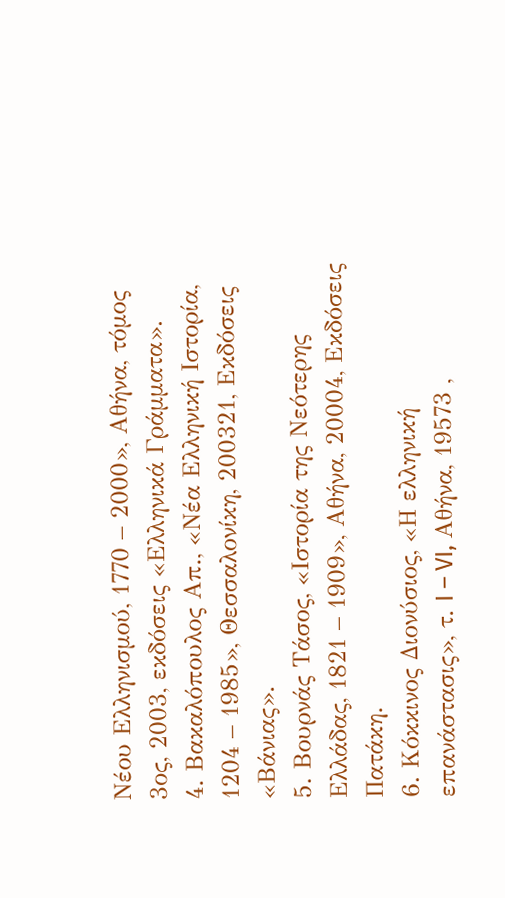Νέου Ελληνισμού, 1770 – 2000», Αθήνα, τόμος 3ος, 2003, εκδόσεις «Ελληνικά Γράμματα».
4. Βακαλόπουλος Απ., «Νέα Ελληνική Ιστορία, 1204 – 1985», Θεσσαλονίκη, 200321, Εκδόσεις «Βάνιας».
5. Βουρνάς Τάσος, «Ιστορία της Νεότερης Ελλάδας, 1821 – 1909», Αθήνα, 20004, Εκδόσεις Πατάκη.
6. Κόκκινος Διονύσιος, «Η ελληνική επανάστασις», τ. I – VI, Αθήνα, 19573 ,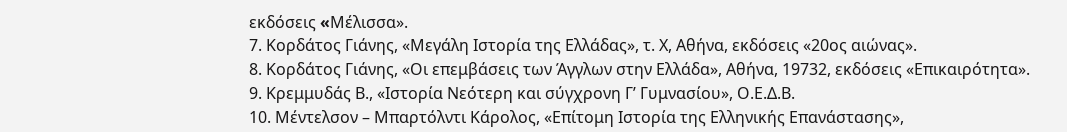εκδόσεις «Mέλισσα».
7. Κορδάτος Γιάνης, «Μεγάλη Ιστορία της Ελλάδας», τ. Χ, Αθήνα, εκδόσεις «20ος αιώνας».
8. Κορδάτος Γιάνης, «Οι επεμβάσεις των Άγγλων στην Ελλάδα», Αθήνα, 19732, εκδόσεις «Επικαιρότητα».
9. Κρεμμυδάς Β., «Ιστορία Νεότερη και σύγχρονη Γ’ Γυμνασίου», Ο.Ε.Δ.Β.
10. Μέντελσον – Μπαρτόλντι Κάρολος, «Επίτομη Ιστορία της Ελληνικής Επανάστασης»,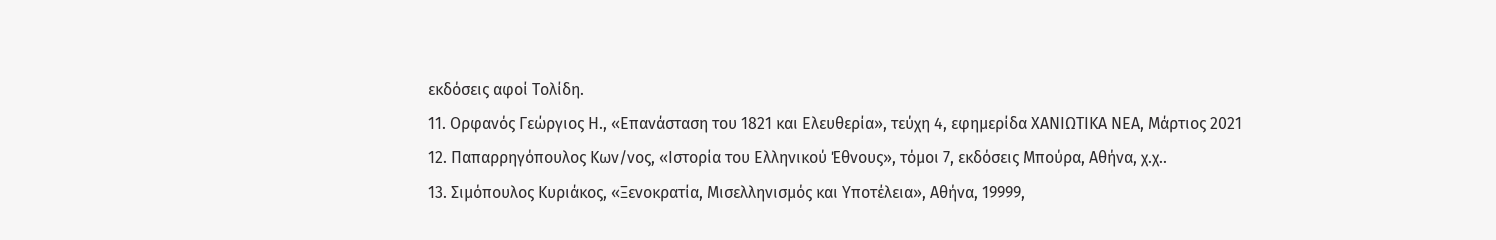εκδόσεις αφοί Τολίδη.
11. Ορφανός Γεώργιος Η., «Επανάσταση του 1821 και Ελευθερία», τεύχη 4, εφημερίδα ΧΑΝΙΩΤΙΚΑ ΝΕΑ, Μάρτιος 2021
12. Παπαρρηγόπουλος Κων/νος, «Ιστορία του Ελληνικού Έθνους», τόμοι 7, εκδόσεις Μπούρα, Αθήνα, χ.χ..
13. Σιμόπουλος Κυριάκος, «Ξενοκρατία, Μισελληνισμός και Υποτέλεια», Αθήνα, 19999,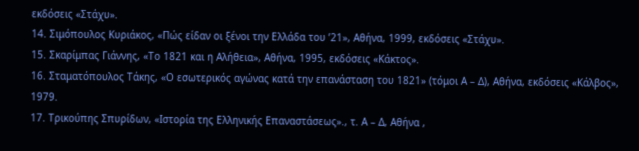εκδόσεις «Στάχυ».
14. Σιμόπουλος Κυριάκος, «Πώς είδαν οι ξένοι την Ελλάδα του ’21», Αθήνα, 1999, εκδόσεις «Στάχυ».
15. Σκαρίμπας Γιάννης, «Το 1821 και η Αλήθεια», Αθήνα, 1995, εκδόσεις «Κάκτος».
16. Σταματόπουλος Τάκης, «Ο εσωτερικός αγώνας κατά την επανάσταση του 1821» (τόμοι Α – Δ), Αθήνα, εκδόσεις «Κάλβος», 1979.
17. Τρικούπης Σπυρίδων, «Ιστορία της Ελληνικής Επαναστάσεως»., τ. Α – Δ, Αθήνα ,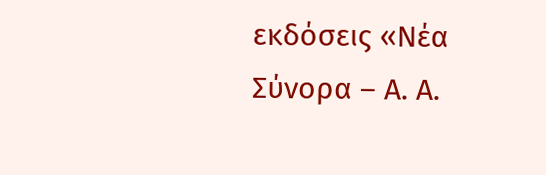εκδόσεις «Νέα Σύνορα – Α. Α.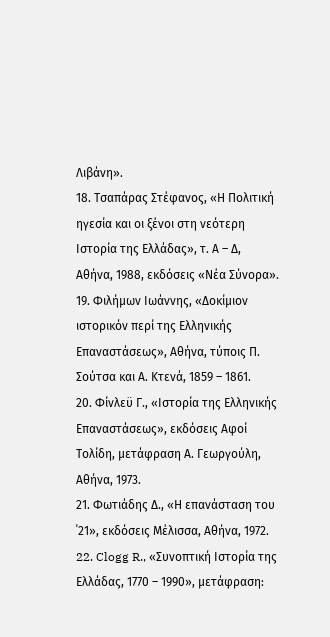Λιβάνη».
18. Τσαπάρας Στέφανος, «Η Πολιτική ηγεσία και οι ξένοι στη νεότερη Ιστορία της Ελλάδας», τ. Α – Δ, Αθήνα, 1988, εκδόσεις «Νέα Σύνορα».
19. Φιλήμων Ιωάννης, «Δοκίμιον ιστορικόν περί της Ελληνικής Επαναστάσεως», Αθήνα, τύποις Π. Σούτσα και Α. Κτενά, 1859 – 1861.
20. Φίνλεϋ Γ., «Ιστορία της Ελληνικής Επαναστάσεως», εκδόσεις Αφοί Τολίδη, μετάφραση Α. Γεωργούλη, Αθήνα, 1973.
21. Φωτιάδης Δ., «Η επανάσταση του ΄21», εκδόσεις Μέλισσα, Αθήνα, 1972.
22. Clogg R., «Συνοπτική Ιστορία της Ελλάδας, 1770 – 1990», μετάφραση: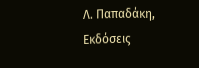Λ. Παπαδάκη, Εκδόσεις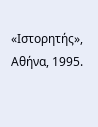«Ιστορητής», Αθήνα, 1995.